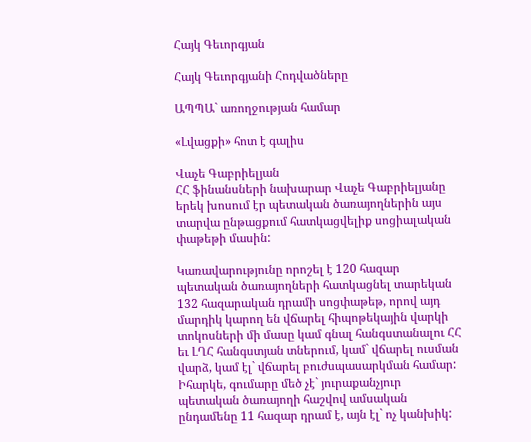Հայկ Գեւորգյան

Հայկ Գեւորգյանի Հոդվածները

ԱՊՊԱ` առողջության համար

«Լվացքի» հոտ է գալիս

Վաչե Գաբրիելյան
ՀՀ ֆինանսների նախարար Վաչե Գաբրիելյանը երեկ խոսում էր պետական ծառայողներին այս տարվա ընթացքում հատկացվելիք սոցիալական փաթեթի մասին:

Կառավարությունը որոշել է 120 հազար պետական ծառայողների հատկացնել տարեկան 132 հազարական դրամի սոցփաթեթ, որով այդ մարդիկ կարող են վճարել հիպոթեկային վարկի տոկոսների մի մասը կամ գնալ հանգստանալու ՀՀ եւ ԼՂՀ հանգստյան տներում, կամ` վճարել ուսման վարձ, կամ էլ` վճարել բուժսպասարկման համար: Իհարկե, գումարը մեծ չէ` յուրաքանչյուր պետական ծառայողի հաշվով ամսական ընդամենը 11 հազար դրամ է, այն էլ` ոչ կանխիկ: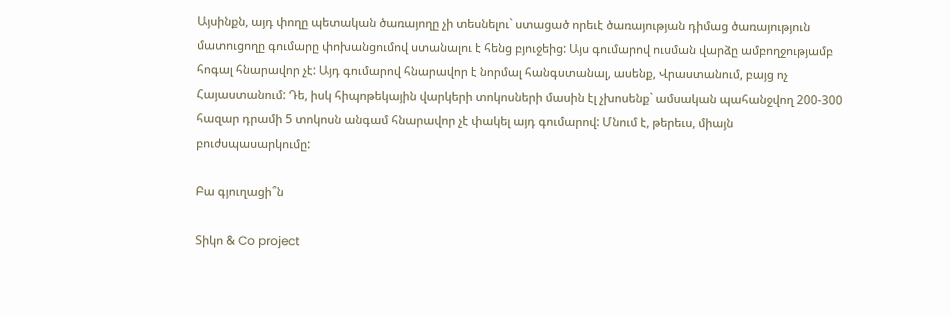Այսինքն, այդ փողը պետական ծառայողը չի տեսնելու` ստացած որեւէ ծառայության դիմաց ծառայություն մատուցողը գումարը փոխանցումով ստանալու է հենց բյուջեից: Այս գումարով ուսման վարձը ամբողջությամբ հոգալ հնարավոր չէ: Այդ գումարով հնարավոր է նորմալ հանգստանալ, ասենք, Վրաստանում, բայց ոչ Հայաստանում: Դե, իսկ հիպոթեկային վարկերի տոկոսների մասին էլ չխոսենք` ամսական պահանջվող 200-300 հազար դրամի 5 տոկոսն անգամ հնարավոր չէ փակել այդ գումարով: Մնում է, թերեւս, միայն բուժսպասարկումը:

Բա գյուղացի՞ն

Տիկո & Co project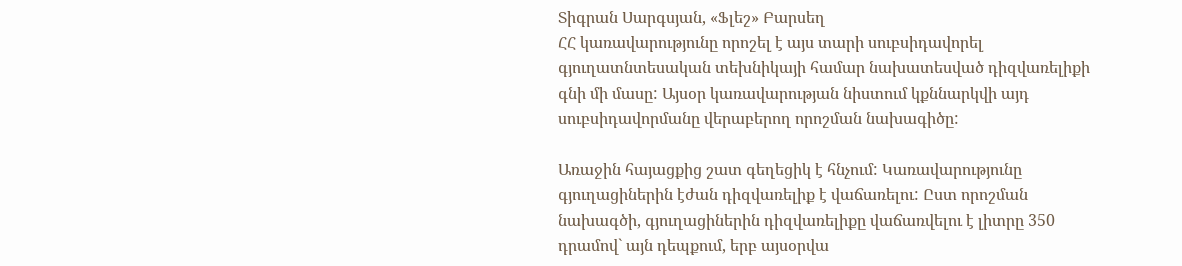Տիգրան Սարգսյան, «Ֆլեշ» Բարսեղ
ՀՀ կառավարությունը որոշել է այս տարի սուբսիդավորել գյուղատնտեսական տեխնիկայի համար նախատեսված դիզվառելիքի գնի մի մասը: Այսօր կառավարության նիստում կքննարկվի այդ սուբսիդավորմանը վերաբերող որոշման նախագիծը:

Առաջին հայացքից շատ գեղեցիկ է հնչում: Կառավարությունը գյուղացիներին էժան դիզվառելիք է վաճառելու: Ըստ որոշման նախագծի, գյուղացիներին դիզվառելիքը վաճառվելու է լիտրը 350 դրամով` այն դեպքում, երբ այսօրվա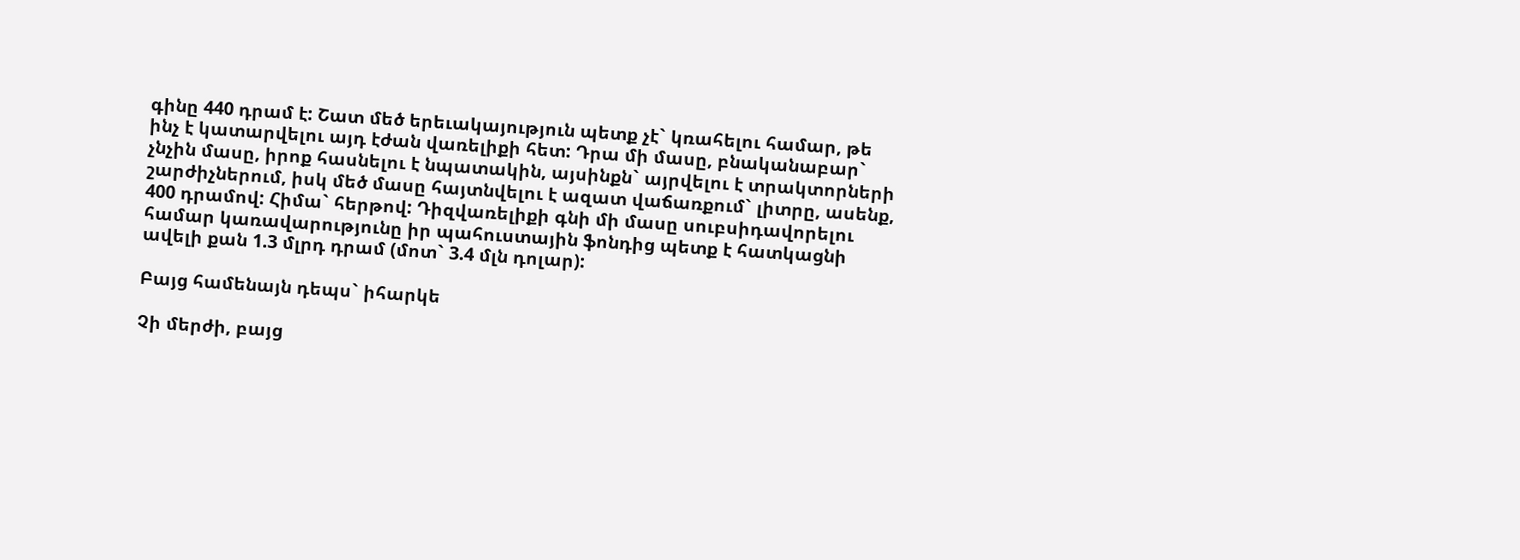գինը 440 դրամ է: Շատ մեծ երեւակայություն պետք չէ` կռահելու համար, թե ինչ է կատարվելու այդ էժան վառելիքի հետ: Դրա մի մասը, բնականաբար` չնչին մասը, իրոք հասնելու է նպատակին, այսինքն` այրվելու է տրակտորների շարժիչներում, իսկ մեծ մասը հայտնվելու է ազատ վաճառքում` լիտրը, ասենք, 400 դրամով: Հիմա` հերթով: Դիզվառելիքի գնի մի մասը սուբսիդավորելու համար կառավարությունը իր պահուստային ֆոնդից պետք է հատկացնի ավելի քան 1.3 մլրդ դրամ (մոտ` 3.4 մլն դոլար):

Բայց համենայն դեպս` իհարկե

Չի մերժի, բայց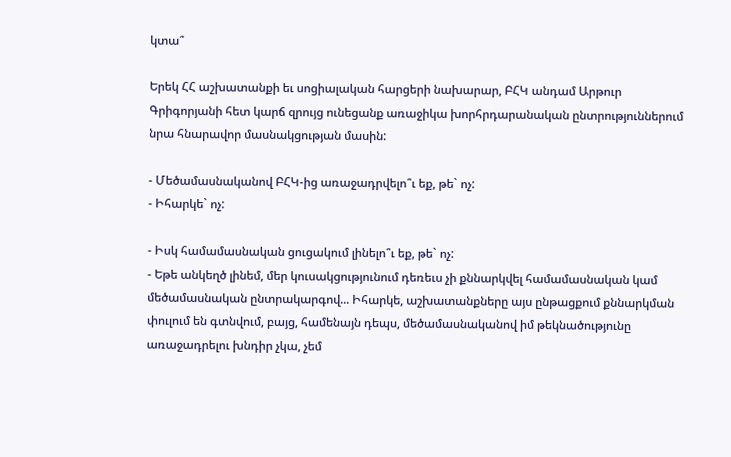կտա՞

Երեկ ՀՀ աշխատանքի եւ սոցիալական հարցերի նախարար, ԲՀԿ անդամ Արթուր Գրիգորյանի հետ կարճ զրույց ունեցանք առաջիկա խորհրդարանական ընտրություններում նրա հնարավոր մասնակցության մասին:

- Մեծամասնականով ԲՀԿ-ից առաջադրվելո՞ւ եք, թե` ոչ:
- Իհարկե` ոչ:

- Իսկ համամասնական ցուցակում լինելո՞ւ եք, թե` ոչ:
- Եթե անկեղծ լինեմ, մեր կուսակցությունում դեռեւս չի քննարկվել համամասնական կամ մեծամասնական ընտրակարգով... Իհարկե, աշխատանքները այս ընթացքում քննարկման փուլում են գտնվում, բայց, համենայն դեպս, մեծամասնականով իմ թեկնածությունը առաջադրելու խնդիր չկա, չեմ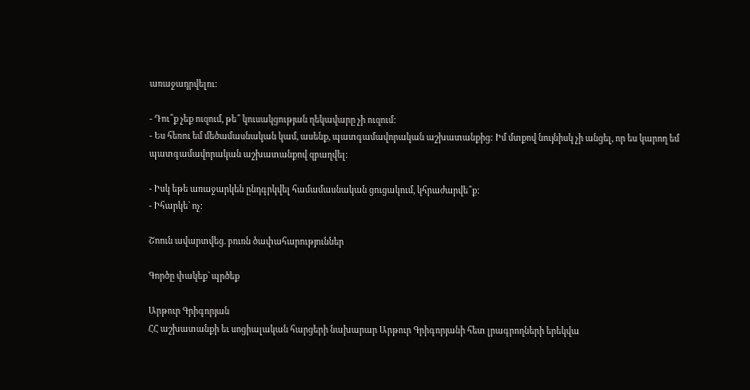առաջադրվելու:

- Դու՞ք չեք ուզում, թե՞ կուսակցության ղեկավարը չի ուզում:
- Ես հեռու եմ մեծամասնական կամ, ասենք, պատգամավորական աշխատանքից: Իմ մտքով նույնիսկ չի անցել, որ ես կարող եմ պատգամավորական աշխատանքով զբաղվել:

- Իսկ եթե առաջարկեն ընդգրկվել համամասնական ցուցակում, կհրաժարվե՞ք:
- Իհարկե` ոչ:

Շոուն ավարտվեց. բուռն ծափահարություններ

Գործը փակեք` պրծեք

Արթուր Գրիգորյան
ՀՀ աշխատանքի եւ սոցիալական հարցերի նախարար Արթուր Գրիգորյանի հետ լրագրողների երեկվա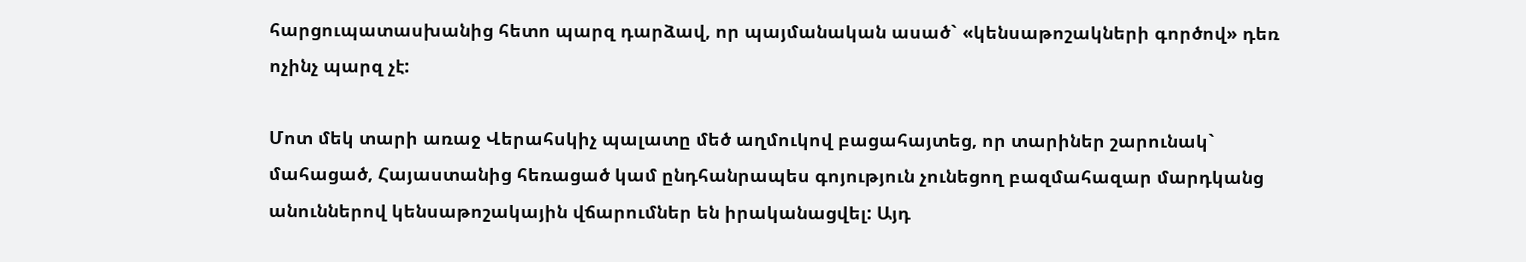հարցուպատասխանից հետո պարզ դարձավ, որ պայմանական ասած` «կենսաթոշակների գործով» դեռ ոչինչ պարզ չէ:

Մոտ մեկ տարի առաջ Վերահսկիչ պալատը մեծ աղմուկով բացահայտեց, որ տարիներ շարունակ` մահացած, Հայաստանից հեռացած կամ ընդհանրապես գոյություն չունեցող բազմահազար մարդկանց անուններով կենսաթոշակային վճարումներ են իրականացվել: Այդ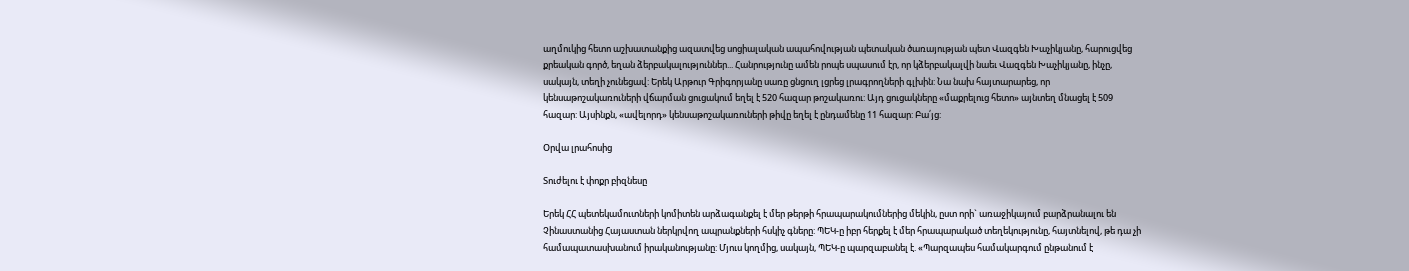աղմուկից հետո աշխատանքից ազատվեց սոցիալական ապահովության պետական ծառայության պետ Վազգեն Խաչիկյանը, հարուցվեց քրեական գործ, եղան ձերբակալություններ... Հանրությունը ամեն րոպե սպասում էր, որ կձերբակալվի նաեւ Վազգեն Խաչիկյանը, ինչը, սակայն, տեղի չունեցավ: Երեկ Արթուր Գրիգորյանը սառը ցնցուղ լցրեց լրագրողների գլխին: Նա նախ հայտարարեց, որ կենսաթոշակառուների վճարման ցուցակում եղել է 520 հազար թոշակառու: Այդ ցուցակները «մաքրելուց հետո» այնտեղ մնացել է 509 հազար: Այսինքն, «ավելորդ» կենսաթոշակառուների թիվը եղել է ընդամենը 11 հազար: Բա՛յց:

Օրվա լրահոսից

Տուժելու է փոքր բիզնեսը

Երեկ ՀՀ պետեկամուտների կոմիտեն արձագանքել է մեր թերթի հրապարակումներից մեկին, ըստ որի` առաջիկայում բարձրանալու են Չինաստանից Հայաստան ներկրվող ապրանքների հսկիչ գները: ՊԵԿ-ը իբր հերքել է մեր հրապարակած տեղեկությունը, հայտնելով, թե դա չի համապատասխանում իրականությանը: Մյուս կողմից, սակայն, ՊԵԿ-ը պարզաբանել է. «Պարզապես համակարգում ընթանում է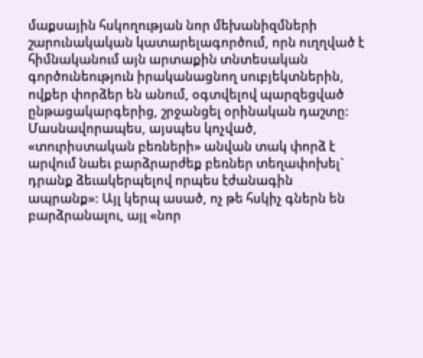մաքսային հսկողության նոր մեխանիզմների շարունակական կատարելագործում, որն ուղղված է հիմնականում այն արտաքին տնտեսական գործունեություն իրականացնող սուբյեկտներին, ովքեր փորձեր են անում, օգտվելով պարզեցված ընթացակարգերից, շրջանցել օրինական դաշտը: Մասնավորապես, այսպես կոչված, «տուրիստական բեռների» անվան տակ փորձ է արվում նաեւ բարձրարժեք բեռներ տեղափոխել` դրանք ձեւակերպելով որպես էժանագին ապրանք»: Այլ կերպ ասած, ոչ թե հսկիչ գներն են բարձրանալու, այլ «նոր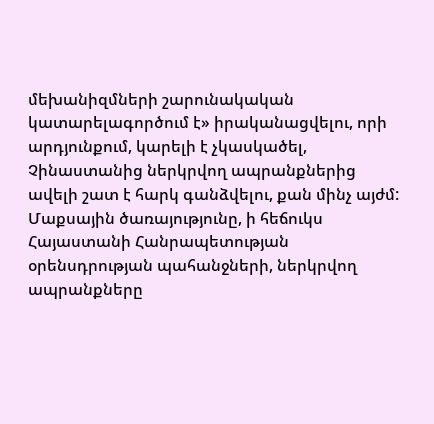մեխանիզմների շարունակական կատարելագործում է» իրականացվելու, որի արդյունքում, կարելի է չկասկածել, Չինաստանից ներկրվող ապրանքներից ավելի շատ է հարկ գանձվելու, քան մինչ այժմ: Մաքսային ծառայությունը, ի հեճուկս Հայաստանի Հանրապետության օրենսդրության պահանջների, ներկրվող ապրանքները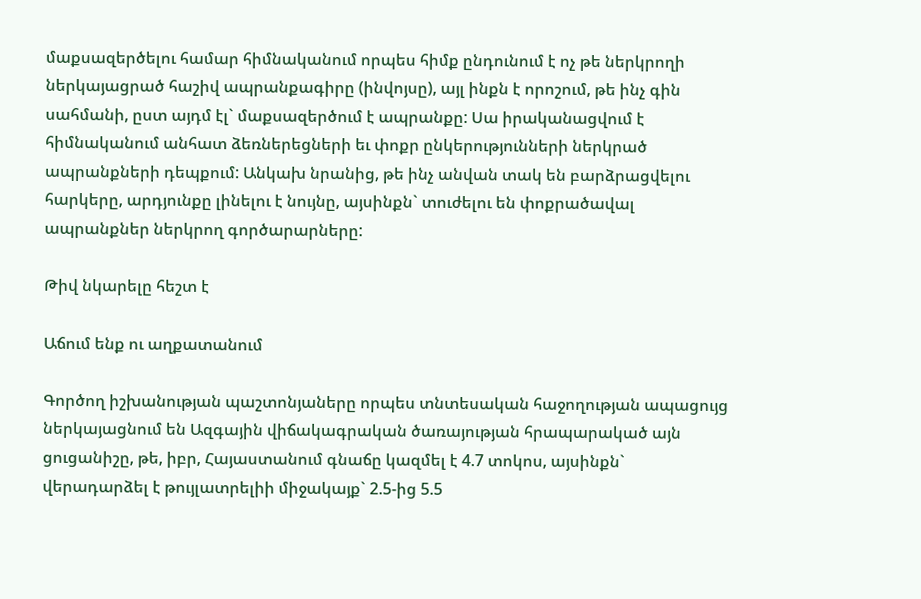մաքսազերծելու համար հիմնականում որպես հիմք ընդունում է ոչ թե ներկրողի ներկայացրած հաշիվ ապրանքագիրը (ինվոյսը), այլ ինքն է որոշում, թե ինչ գին սահմանի, ըստ այդմ էլ` մաքսազերծում է ապրանքը: Սա իրականացվում է հիմնականում անհատ ձեռներեցների եւ փոքր ընկերությունների ներկրած ապրանքների դեպքում: Անկախ նրանից, թե ինչ անվան տակ են բարձրացվելու հարկերը, արդյունքը լինելու է նույնը, այսինքն` տուժելու են փոքրածավալ ապրանքներ ներկրող գործարարները:

Թիվ նկարելը հեշտ է

Աճում ենք ու աղքատանում

Գործող իշխանության պաշտոնյաները որպես տնտեսական հաջողության ապացույց ներկայացնում են Ազգային վիճակագրական ծառայության հրապարակած այն ցուցանիշը, թե, իբր, Հայաստանում գնաճը կազմել է 4.7 տոկոս, այսինքն` վերադարձել է թույլատրելիի միջակայք` 2.5-ից 5.5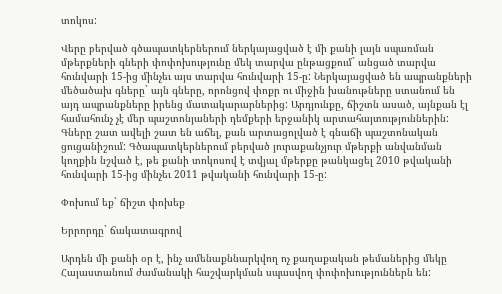տոկոս:

Վերը բերված գծապատկերներում ներկայացված է մի քանի լայն սպառման մթերքների գների փոփոխությունը մեկ տարվա ընթացքում` անցած տարվա հունվարի 15-ից մինչեւ այս տարվա հունվարի 15-ը: Ներկայացված են ապրանքների մեծածախ գները` այն գները, որոնցով փոքր ու միջին խանութները ստանում են այդ ապրանքները իրենց մատակարարներից: Արդյունքը, ճիշտն ասած, այնքան էլ համահունչ չէ մեր պաշտոնյաների դեմքերի երջանիկ արտահայտություններին: Գները շատ ավելի շատ են աճել, քան արտացոլված է գնաճի պաշտոնական ցուցանիշում: Գծապատկերներում բերված յուրաքանչյուր մթերքի անվանման կողքին նշված է, թե քանի տոկոսով է տվյալ մթերքը թանկացել 2010 թվականի հունվարի 15-ից մինչեւ 2011 թվականի հունվարի 15-ը:

Փոխում եք` ճիշտ փոխեք

Երրորդը` ճակատագրով

Արդեն մի քանի օր է, ինչ ամենաքննարկվող ոչ քաղաքական թեմաներից մեկը Հայաստանում ժամանակի հաշվարկման սպասվող փոփոխություններն են: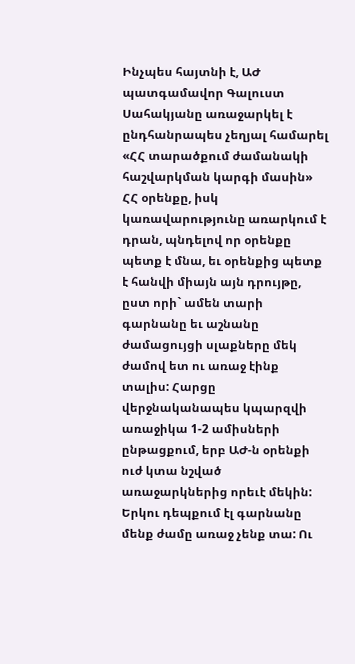Ինչպես հայտնի է, ԱԺ պատգամավոր Գալուստ Սահակյանը առաջարկել է ընդհանրապես չեղյալ համարել «ՀՀ տարածքում ժամանակի հաշվարկման կարգի մասին» ՀՀ օրենքը, իսկ կառավարությունը առարկում է դրան, պնդելով որ օրենքը պետք է մնա, եւ օրենքից պետք է հանվի միայն այն դրույթը, ըստ որի` ամեն տարի գարնանը եւ աշնանը ժամացույցի սլաքները մեկ ժամով ետ ու առաջ էինք տալիս: Հարցը վերջնականապես կպարզվի առաջիկա 1-2 ամիսների ընթացքում, երբ ԱԺ-ն օրենքի ուժ կտա նշված առաջարկներից որեւէ մեկին: Երկու դեպքում էլ գարնանը մենք ժամը առաջ չենք տա: Ու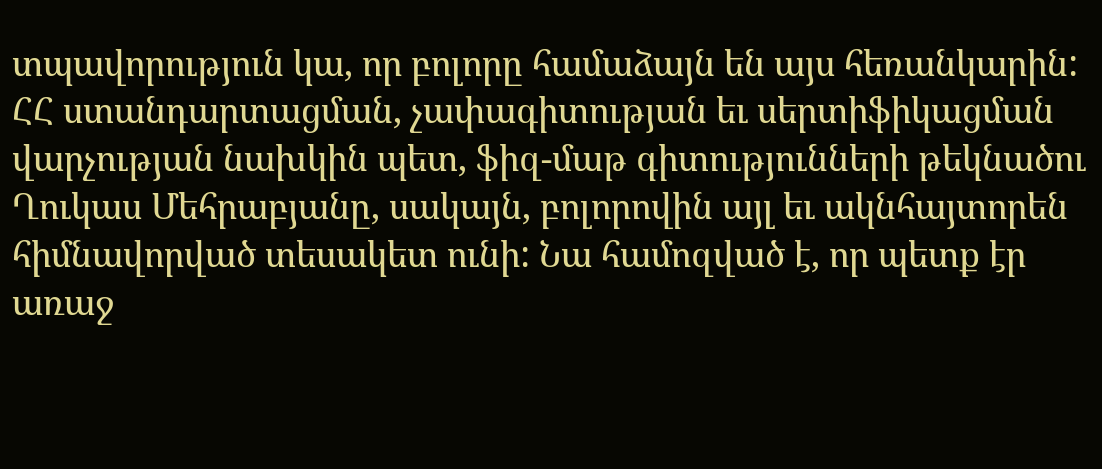տպավորություն կա, որ բոլորը համաձայն են այս հեռանկարին: ՀՀ ստանդարտացման, չափագիտության եւ սերտիֆիկացման վարչության նախկին պետ, ֆիզ-մաթ գիտությունների թեկնածու Ղուկաս Մեհրաբյանը, սակայն, բոլորովին այլ եւ ակնհայտորեն հիմնավորված տեսակետ ունի: Նա համոզված է, որ պետք էր առաջ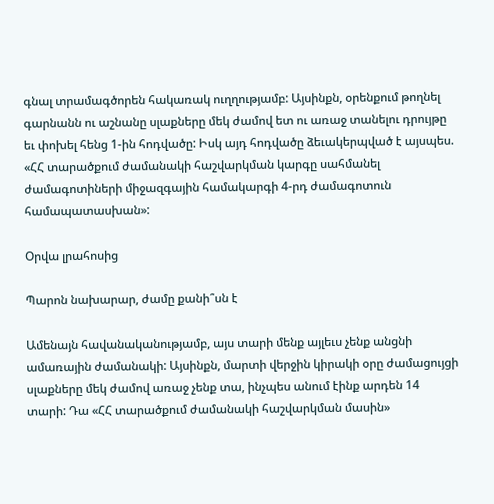գնալ տրամագծորեն հակառակ ուղղությամբ: Այսինքն, օրենքում թողնել գարնանն ու աշնանը սլաքները մեկ ժամով ետ ու առաջ տանելու դրույթը եւ փոխել հենց 1-ին հոդվածը: Իսկ այդ հոդվածը ձեւակերպված է այսպես. «ՀՀ տարածքում ժամանակի հաշվարկման կարգը սահմանել ժամագոտիների միջազգային համակարգի 4-րդ ժամագոտուն համապատասխան»:

Օրվա լրահոսից

Պարոն նախարար, ժամը քանի՞սն է

Ամենայն հավանականությամբ, այս տարի մենք այլեւս չենք անցնի ամառային ժամանակի: Այսինքն, մարտի վերջին կիրակի օրը ժամացույցի սլաքները մեկ ժամով առաջ չենք տա, ինչպես անում էինք արդեն 14 տարի: Դա «ՀՀ տարածքում ժամանակի հաշվարկման մասին»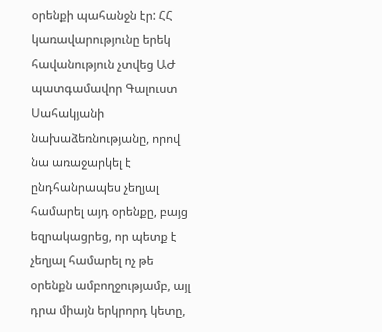օրենքի պահանջն էր: ՀՀ կառավարությունը երեկ հավանություն չտվեց ԱԺ պատգամավոր Գալուստ Սահակյանի նախաձեռնությանը, որով նա առաջարկել է ընդհանրապես չեղյալ համարել այդ օրենքը, բայց եզրակացրեց, որ պետք է չեղյալ համարել ոչ թե օրենքն ամբողջությամբ, այլ դրա միայն երկրորդ կետը,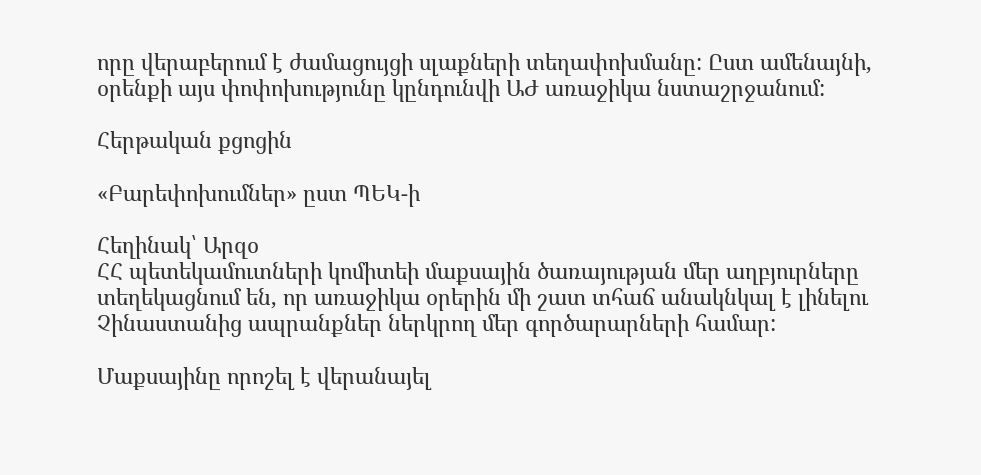որը վերաբերում է ժամացույցի սլաքների տեղափոխմանը: Ըստ ամենայնի, օրենքի այս փոփոխությունը կընդունվի ԱԺ առաջիկա նստաշրջանում:

Հերթական քցոցին

«Բարեփոխումներ» ըստ ՊԵԿ-ի

Հեղինակ՝ Արզօ
ՀՀ պետեկամուտների կոմիտեի մաքսային ծառայության մեր աղբյուրները տեղեկացնում են, որ առաջիկա օրերին մի շատ տհաճ անակնկալ է լինելու Չինաստանից ապրանքներ ներկրող մեր գործարարների համար:

Մաքսայինը որոշել է վերանայել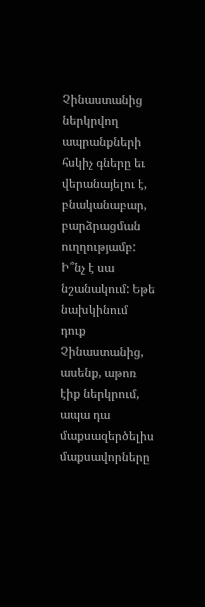Չինաստանից ներկրվող ապրանքների հսկիչ գները եւ վերանայելու է, բնականաբար, բարձրացման ուղղությամբ: Ի՞նչ է սա նշանակում: Եթե նախկինում դուք Չինաստանից, ասենք, աթոռ էիք ներկրում, ապա դա մաքսազերծելիս մաքսավորները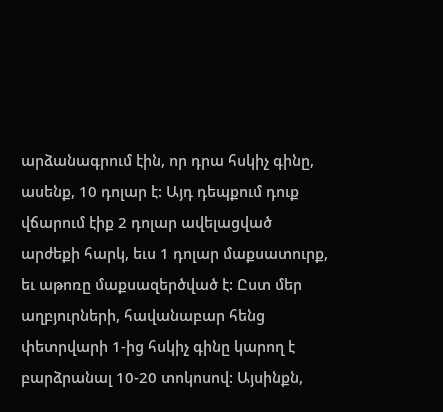արձանագրում էին, որ դրա հսկիչ գինը, ասենք, 10 դոլար է: Այդ դեպքում դուք վճարում էիք 2 դոլար ավելացված արժեքի հարկ, եւս 1 դոլար մաքսատուրք, եւ աթոռը մաքսազերծված է: Ըստ մեր աղբյուրների, հավանաբար հենց փետրվարի 1-ից հսկիչ գինը կարող է բարձրանալ 10-20 տոկոսով: Այսինքն,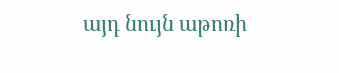այդ նույն աթոռի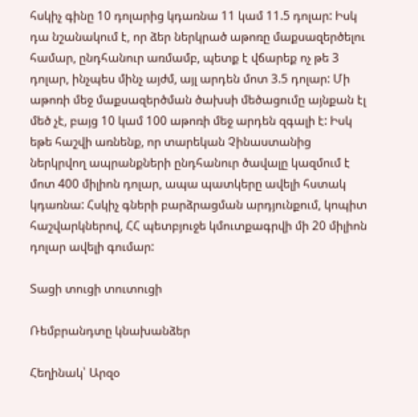հսկիչ գինը 10 դոլարից կդառնա 11 կամ 11.5 դոլար: Իսկ դա նշանակում է, որ ձեր ներկրած աթոռը մաքսազերծելու համար, ընդհանուր առմամբ, պետք է վճարեք ոչ թե 3 դոլար, ինչպես մինչ այժմ, այլ արդեն մոտ 3.5 դոլար: Մի աթոռի մեջ մաքսազերծման ծախսի մեծացումը այնքան էլ մեծ չէ, բայց 10 կամ 100 աթոռի մեջ արդեն զգալի է: Իսկ եթե հաշվի առնենք, որ տարեկան Չինաստանից ներկրվող ապրանքների ընդհանուր ծավալը կազմում է մոտ 400 միլիոն դոլար, ապա պատկերը ավելի հստակ կդառնա: Հսկիչ գների բարձրացման արդյունքում, կոպիտ հաշվարկներով, ՀՀ պետբյուջե կմուտքագրվի մի 20 միլիոն դոլար ավելի գումար:

Տացի տուցի տուտուցի

Ռեմբրանդտը կնախանձեր

Հեղինակ՝ Արզօ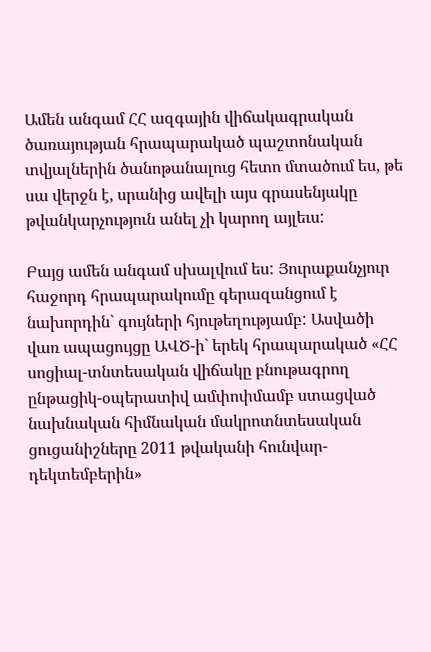Ամեն անգամ ՀՀ ազգային վիճակագրական ծառայության հրապարակած պաշտոնական տվյալներին ծանոթանալուց հետո մտածում ես, թե սա վերջն է, սրանից ավելի այս գրասենյակը թվանկարչություն անել չի կարող այլեւս:

Բայց ամեն անգամ սխալվում ես: Յուրաքանչյուր հաջորդ հրապարակումը գերազանցում է նախորդին` գույների հյութեղությամբ: Ասվածի վառ ապացույցը ԱՎԾ-ի` երեկ հրապարակած «ՀՀ սոցիալ-տնտեսական վիճակը բնութագրող ընթացիկ-օպերատիվ ամփոփմամբ ստացված նախնական հիմնական մակրոտնտեսական ցուցանիշները 2011 թվականի հունվար-դեկտեմբերին»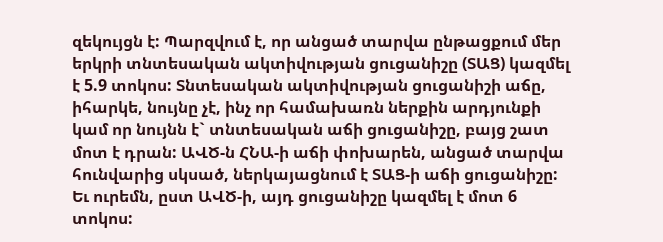զեկույցն է: Պարզվում է, որ անցած տարվա ընթացքում մեր երկրի տնտեսական ակտիվության ցուցանիշը (ՏԱՑ) կազմել է 5.9 տոկոս: Տնտեսական ակտիվության ցուցանիշի աճը, իհարկե, նույնը չէ, ինչ որ համախառն ներքին արդյունքի կամ որ նույնն է` տնտեսական աճի ցուցանիշը, բայց շատ մոտ է դրան: ԱՎԾ-ն ՀՆԱ-ի աճի փոխարեն, անցած տարվա հունվարից սկսած, ներկայացնում է ՏԱՑ-ի աճի ցուցանիշը: Եւ ուրեմն, ըստ ԱՎԾ-ի, այդ ցուցանիշը կազմել է մոտ 6 տոկոս: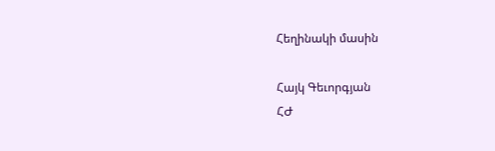Հեղինակի մասին

Հայկ Գեւորգյան
ՀԺ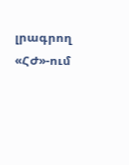լրագրող
«ՀԺ»-ում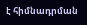է հիմնադրման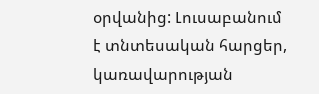օրվանից: Լուսաբանում է տնտեսական հարցեր, կառավարության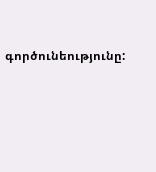գործունեությունը: